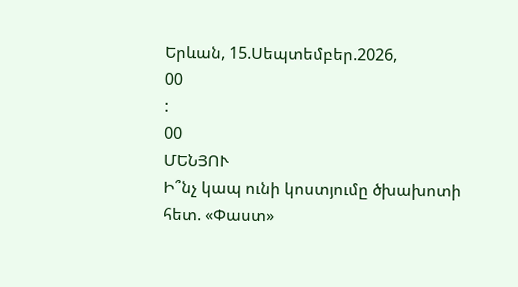Երևան, 15.Սեպտեմբեր.2026,
00
:
00
ՄԵՆՅՈՒ
Ի՞նչ կապ ունի կոստյումը ծխախոտի հետ. «Փաստ»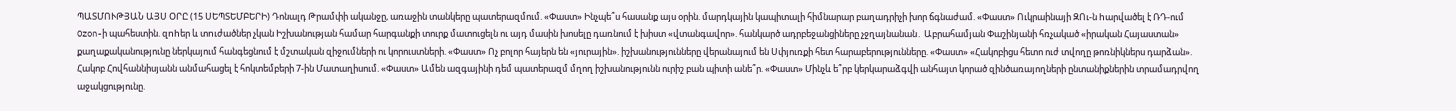ՊԱՏՄՈՒԹՅԱՆ ԱՅՍ ՕՐԸ (15 ՍԵՊՏԵՄԲԵՐԻ) Դոնալդ Թրամփի ականջը, առաջին տանկերը պատերազմում. «Փաստ» Ինչպե՞ս հասանք այս օրին. մարդկային կապիտալի հիմնարար բաղադրիչի խոր ճգնաժամ. «Փաստ» Ուկրաինայի ԶՈւ-ն hարվածել է ՌԴ-ում Ozon-ի պահեստին. զnhեր և տnւժածներ չկան Իշխանության համար հարգանքի տուրք մատուցելն ու այդ մասին խոսելը դառնում է խիստ «վտանգավոր». հանկարծ ադրբեջանցիները չջղայնանան․ Աբրահամյան Փաշինյանի հռչակած «իրական Հայաստան» քաղաքականությունը ներկայում հանգեցնում է մշտական զիջումների ու կորուստների. «Փաստ» Ոչ բոլոր հայերն են «յուրային». իշխանությունները վերանայում են Սփյուռքի հետ հարաբերությունները. «Փաստ» «Հակոբիցս հետո ուժ տվողը թոռնիկներս դարձան». Հակոբ Հովհաննիսյանն անմահացել է հոկտեմբերի 7-ին Մատաղիսում. «Փաստ» Ամեն ազգայինի դեմ պատերազմ մղող իշխանությունն ուրիշ բան պիտի անե՞ր. «Փաստ» Մինչև ե՞րբ կերկարաձգվի անհայտ կորած զինծառայողների ընտանիքներին տրամադրվող աջակցությունը.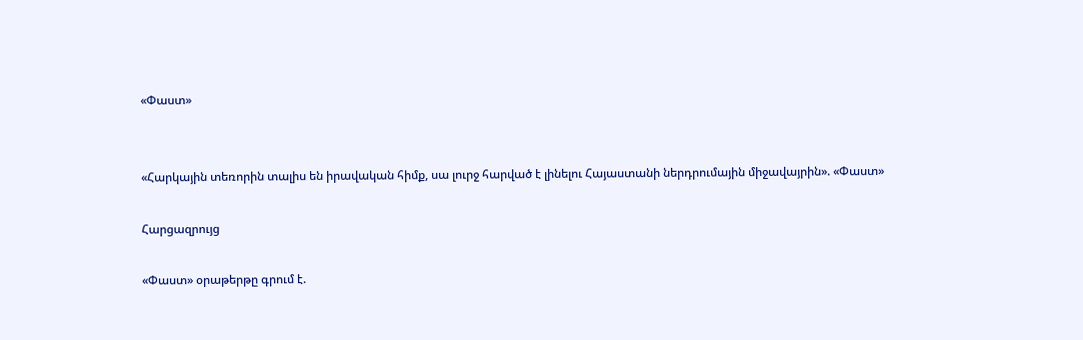«Փաստ»


«Հարկային տեռորին տալիս են իրավական հիմք, սա լուրջ հարված է լինելու Հայաստանի ներդրումային միջավայրին». «Փաստ»

Հարցազրույց

«Փաստ» օրաթերթը գրում է.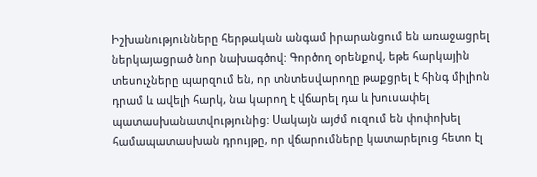Իշխանությունները հերթական անգամ իրարանցում են առաջացրել ներկայացրած նոր նախագծով: Գործող օրենքով, եթե հարկային տեսուչները պարզում են, որ տնտեսվարողը թաքցրել է հինգ միլիոն դրամ և ավելի հարկ, նա կարող է վճարել դա և խուսափել պատասխանատվությունից: Սակայն այժմ ուզում են փոփոխել համապատասխան դրույթը, որ վճարումները կատարելուց հետո էլ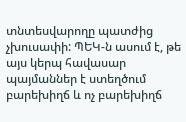տնտեսվարողը պատժից չխուսափի: ՊԵԿ-ն ասում է, թե այս կերպ հավասար պայմաններ է ստեղծում բարեխիղճ և ոչ բարեխիղճ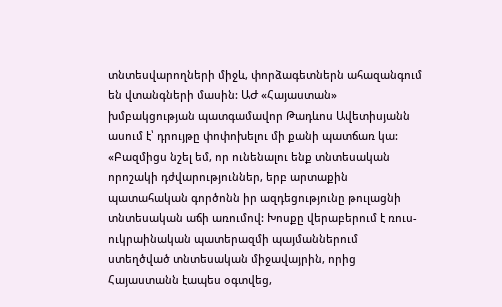տնտեսվարողների միջև, փորձագետներն ահազանգում են վտանգների մասին: ԱԺ «Հայաստան» խմբակցության պատգամավոր Թադևոս Ավետիսյանն ասում է՝ դրույթը փոփոխելու մի քանի պատճառ կա: «Բազմիցս նշել եմ, որ ունենալու ենք տնտեսական որոշակի դժվարություններ, երբ արտաքին պատահական գործոնն իր ազդեցությունը թուլացնի տնտեսական աճի առումով: Խոսքը վերաբերում է ռուս-ուկրաինական պատերազմի պայմաններում ստեղծված տնտեսական միջավայրին, որից Հայաստանն էապես օգտվեց,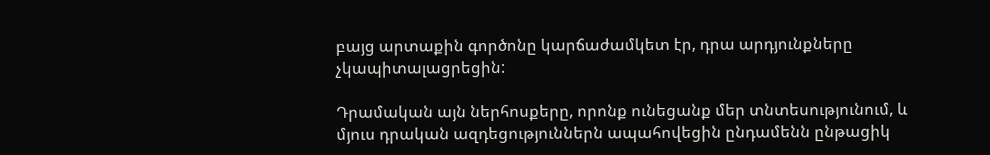բայց արտաքին գործոնը կարճաժամկետ էր, դրա արդյունքները չկապիտալացրեցին:

Դրամական այն ներհոսքերը, որոնք ունեցանք մեր տնտեսությունում, և մյուս դրական ազդեցություններն ապահովեցին ընդամենն ընթացիկ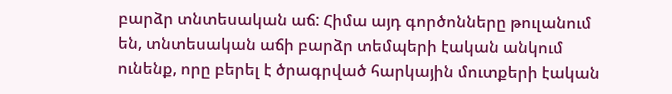բարձր տնտեսական աճ: Հիմա այդ գործոնները թուլանում են, տնտեսական աճի բարձր տեմպերի էական անկում ունենք, որը բերել է ծրագրված հարկային մուտքերի էական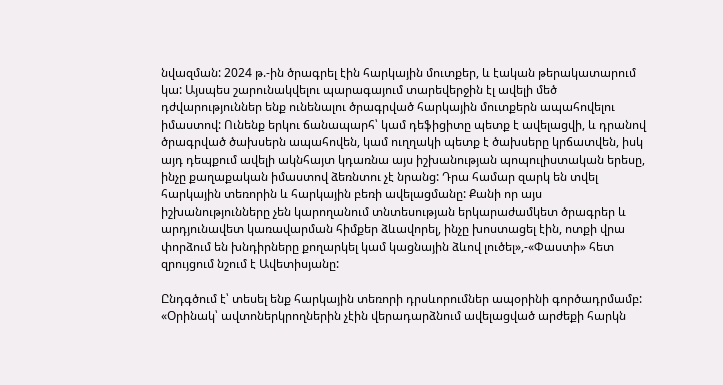նվազման: 2024 թ.-ին ծրագրել էին հարկային մուտքեր, և էական թերակատարում կա: Այսպես շարունակվելու պարագայում տարեվերջին էլ ավելի մեծ դժվարություններ ենք ունենալու ծրագրված հարկային մուտքերն ապահովելու իմաստով: Ունենք երկու ճանապարհ՝ կամ դեֆիցիտը պետք է ավելացվի, և դրանով ծրագրված ծախսերն ապահովեն, կամ ուղղակի պետք է ծախսերը կրճատվեն, իսկ այդ դեպքում ավելի ակնհայտ կդառնա այս իշխանության պոպուլիստական երեսը, ինչը քաղաքական իմաստով ձեռնտու չէ նրանց: Դրա համար զարկ են տվել հարկային տեռորին և հարկային բեռի ավելացմանը: Քանի որ այս իշխանությունները չեն կարողանում տնտեսության երկարաժամկետ ծրագրեր և արդյունավետ կառավարման հիմքեր ձևավորել, ինչը խոստացել էին, ոտքի վրա փորձում են խնդիրները քողարկել կամ կացնային ձևով լուծել»,-«Փաստի» հետ զրույցում նշում է Ավետիսյանը:

Ընդգծում է՝ տեսել ենք հարկային տեռորի դրսևորումներ ապօրինի գործադրմամբ: «Օրինակ՝ ավտոներկրողներին չէին վերադարձնում ավելացված արժեքի հարկն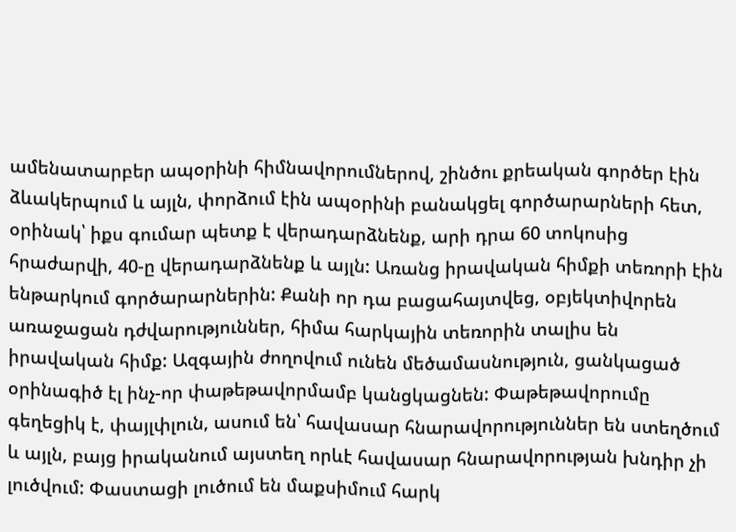ամենատարբեր ապօրինի հիմնավորումներով, շինծու քրեական գործեր էին ձևակերպում և այլն, փորձում էին ապօրինի բանակցել գործարարների հետ, օրինակ՝ իքս գումար պետք է վերադարձնենք, արի դրա 60 տոկոսից հրաժարվի, 40-ը վերադարձնենք և այլն: Առանց իրավական հիմքի տեռորի էին ենթարկում գործարարներին: Քանի որ դա բացահայտվեց, օբյեկտիվորեն առաջացան դժվարություններ, հիմա հարկային տեռորին տալիս են իրավական հիմք: Ազգային ժողովում ունեն մեծամասնություն, ցանկացած օրինագիծ էլ ինչ-որ փաթեթավորմամբ կանցկացնեն: Փաթեթավորումը գեղեցիկ է, փայլփլուն, ասում են՝ հավասար հնարավորություններ են ստեղծում և այլն, բայց իրականում այստեղ որևէ հավասար հնարավորության խնդիր չի լուծվում: Փաստացի լուծում են մաքսիմում հարկ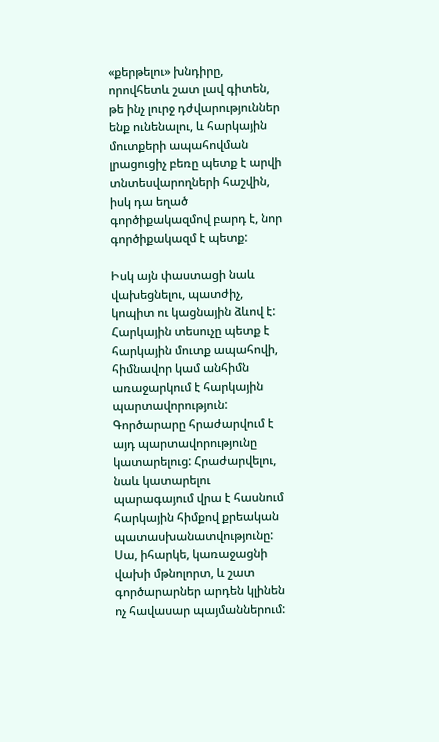«քերթելու» խնդիրը, որովհետև շատ լավ գիտեն, թե ինչ լուրջ դժվարություններ ենք ունենալու, և հարկային մուտքերի ապահովման լրացուցիչ բեռը պետք է արվի տնտեսվարողների հաշվին, իսկ դա եղած գործիքակազմով բարդ է, նոր գործիքակազմ է պետք:

Իսկ այն փաստացի նաև վախեցնելու, պատժիչ, կոպիտ ու կացնային ձևով է: Հարկային տեսուչը պետք է հարկային մուտք ապահովի, հիմնավոր կամ անհիմն առաջարկում է հարկային պարտավորություն: Գործարարը հրաժարվում է այդ պարտավորությունը կատարելուց: Հրաժարվելու, նաև կատարելու պարագայում վրա է հասնում հարկային հիմքով քրեական պատասխանատվությունը: Սա, իհարկե, կառաջացնի վախի մթնոլորտ, և շատ գործարարներ արդեն կլինեն ոչ հավասար պայմաններում: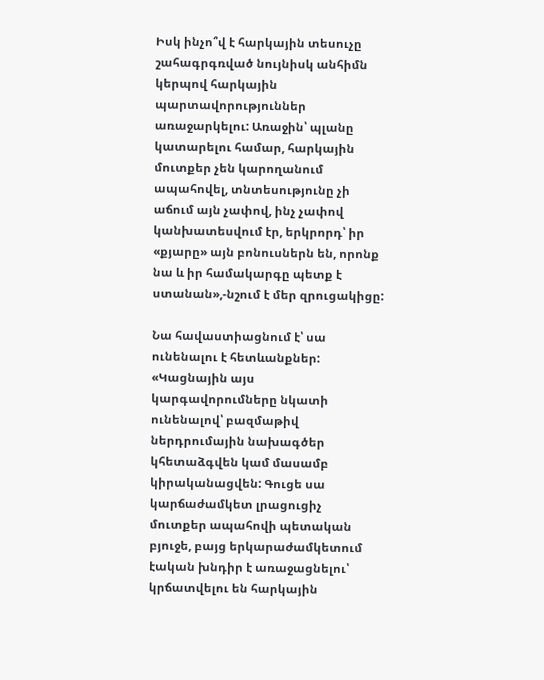Իսկ ինչո՞վ է հարկային տեսուչը շահագրգռված նույնիսկ անհիմն կերպով հարկային պարտավորություններ առաջարկելու: Առաջին՝ պլանը կատարելու համար, հարկային մուտքեր չեն կարողանում ապահովել, տնտեսությունը չի աճում այն չափով, ինչ չափով կանխատեսվում էր, երկրորդ՝ իր «քյարը» այն բոնուսներն են, որոնք նա և իր համակարգը պետք է ստանան»,-նշում է մեր զրուցակիցը:

Նա հավաստիացնում է՝ սա ունենալու է հետևանքներ: «Կացնային այս կարգավորումները նկատի ունենալով՝ բազմաթիվ ներդրումային նախագծեր կհետաձգվեն կամ մասամբ կիրականացվեն: Գուցե սա կարճաժամկետ լրացուցիչ մուտքեր ապահովի պետական բյուջե, բայց երկարաժամկետում էական խնդիր է առաջացնելու՝ կրճատվելու են հարկային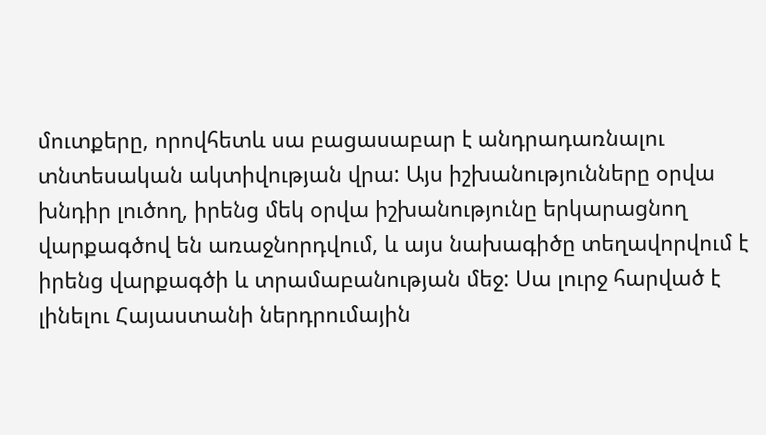մուտքերը, որովհետև սա բացասաբար է անդրադառնալու տնտեսական ակտիվության վրա: Այս իշխանությունները օրվա խնդիր լուծող, իրենց մեկ օրվա իշխանությունը երկարացնող վարքագծով են առաջնորդվում, և այս նախագիծը տեղավորվում է իրենց վարքագծի և տրամաբանության մեջ: Սա լուրջ հարված է լինելու Հայաստանի ներդրումային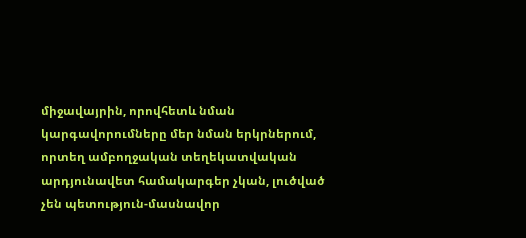միջավայրին, որովհետև նման կարգավորումները մեր նման երկրներում, որտեղ ամբողջական տեղեկատվական արդյունավետ համակարգեր չկան, լուծված չեն պետություն-մասնավոր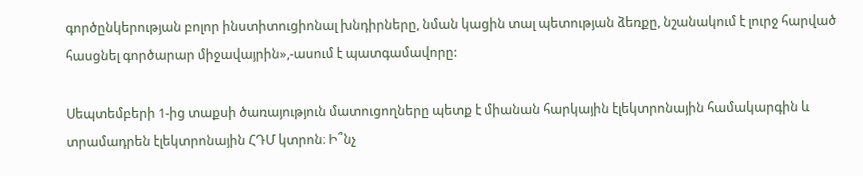գործընկերության բոլոր ինստիտուցիոնալ խնդիրները, նման կացին տալ պետության ձեռքը, նշանակում է լուրջ հարված հասցնել գործարար միջավայրին»,-ասում է պատգամավորը:

Սեպտեմբերի 1-ից տաքսի ծառայություն մատուցողները պետք է միանան հարկային էլեկտրոնային համակարգին և տրամադրեն էլեկտրոնային ՀԴՄ կտրոն։ Ի՞նչ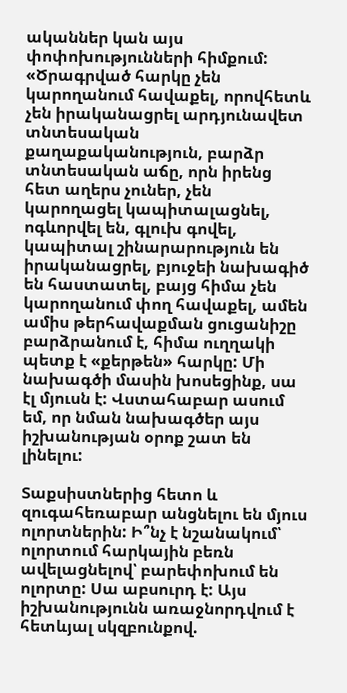ականներ կան այս փոփոխությունների հիմքում: «Ծրագրված հարկը չեն կարողանում հավաքել, որովհետև չեն իրականացրել արդյունավետ տնտեսական քաղաքականություն, բարձր տնտեսական աճը, որն իրենց հետ աղերս չուներ, չեն կարողացել կապիտալացնել, ոգևորվել են, գլուխ գովել, կապիտալ շինարարություն են իրականացրել, բյուջեի նախագիծ են հաստատել, բայց հիմա չեն կարողանում փող հավաքել, ամեն ամիս թերհավաքման ցուցանիշը բարձրանում է, հիմա ուղղակի պետք է «քերթեն» հարկը: Մի նախագծի մասին խոսեցինք, սա էլ մյուսն է: Վստահաբար ասում եմ, որ նման նախագծեր այս իշխանության օրոք շատ են լինելու:

Տաքսիստներից հետո և զուգահեռաբար անցնելու են մյուս ոլորտներին: Ի՞նչ է նշանակում՝ ոլորտում հարկային բեռն ավելացնելով՝ բարեփոխում են ոլորտը: Սա աբսուրդ է: Այս իշխանությունն առաջնորդվում է հետևյալ սկզբունքով.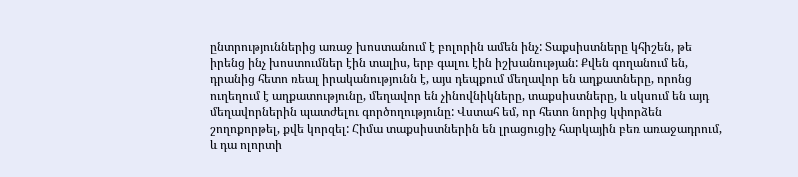ընտրություններից առաջ խոստանում է բոլորին ամեն ինչ: Տաքսիստները կհիշեն, թե իրենց ինչ խոստումներ էին տալիս, երբ գալու էին իշխանության: Քվեն գողանում են, դրանից հետո ռեալ իրականությունն է, այս դեպքում մեղավոր են աղքատները, որոնց ուղեղում է աղքատությունը, մեղավոր են չինովնիկները, տաքսիստները, և սկսում են այդ մեղավորներին պատժելու գործողությունը: Վստահ եմ, որ հետո նորից կփորձեն շողոքորթել, քվե կորզել: Հիմա տաքսիստներին են լրացուցիչ հարկային բեռ առաջադրում, և դա ոլորտի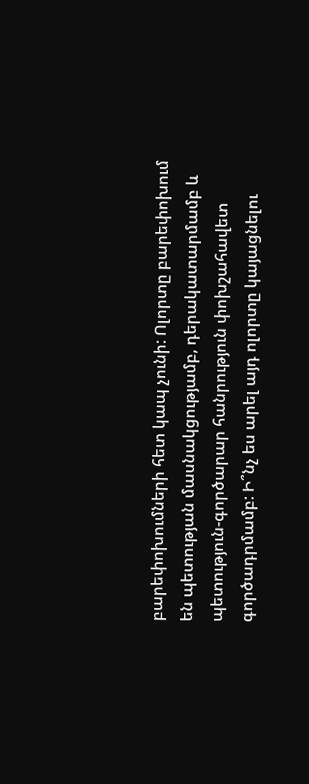բարեփոխումների հետ կապ չունի: Ոլորտը բարեփոխում են պետության մասնակցությամբ, դերակատարմամբ և պետություն-գործարար հանրություն փոխշահավետ գործադրմամբ: Ի՞նչ ես արել այդ ոլորտը կայացնելու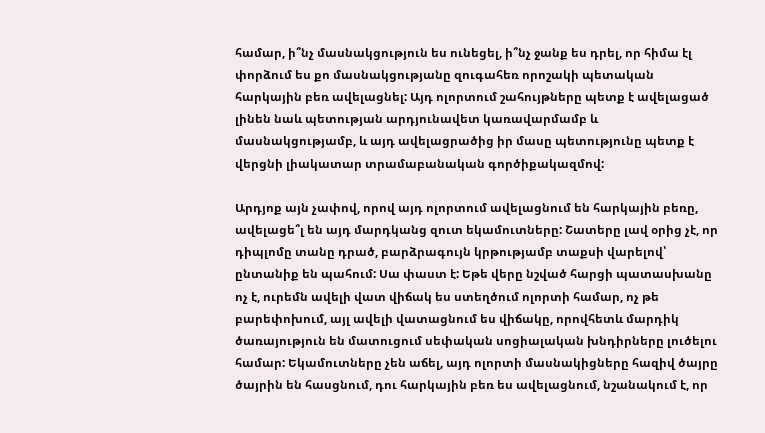համար, ի՞նչ մասնակցություն ես ունեցել, ի՞նչ ջանք ես դրել, որ հիմա էլ փորձում ես քո մասնակցությանը զուգահեռ որոշակի պետական հարկային բեռ ավելացնել: Այդ ոլորտում շահույթները պետք է ավելացած լինեն նաև պետության արդյունավետ կառավարմամբ և մասնակցությամբ, և այդ ավելացրածից իր մասը պետությունը պետք է վերցնի լիակատար տրամաբանական գործիքակազմով:

Արդյոք այն չափով, որով այդ ոլորտում ավելացնում են հարկային բեռը, ավելացե՞լ են այդ մարդկանց զուտ եկամուտները: Շատերը լավ օրից չէ, որ դիպլոմը տանը դրած, բարձրագույն կրթությամբ տաքսի վարելով՝ ընտանիք են պահում: Սա փաստ է: Եթե վերը նշված հարցի պատասխանը ոչ է, ուրեմն ավելի վատ վիճակ ես ստեղծում ոլորտի համար, ոչ թե բարեփոխում, այլ ավելի վատացնում ես վիճակը, որովհետև մարդիկ ծառայություն են մատուցում սեփական սոցիալական խնդիրները լուծելու համար: Եկամուտները չեն աճել, այդ ոլորտի մասնակիցները հազիվ ծայրը ծայրին են հասցնում, դու հարկային բեռ ես ավելացնում, նշանակում է, որ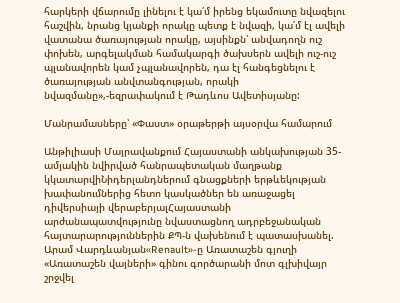հարկերի վճարումը լինելու է կա՛մ իրենց եկամուտը նվազելու հաշվին, նրանց կյանքի որակը պետք է նվազի, կա՛մ էլ ավելի վատանա ծառայության որակը, այսինքն՝ անվադողն ուշ փոխեն, արգելակման համակարգի ծախսերն ավելի ուշ-ուշ պլանավորեն կամ չպլանավորեն, դա էլ հանգեցնելու է ծառայության անվտանգության, որակի նվազմանը»,-եզրափակում է Թադևոս Ավետիսյանը:

Մանրամասները՝ «Փաստ» օրաթերթի այսօրվա համարում

Անթիլիասի Մայրավանքում Հայաստանի անկախության 35-ամյակին նվիրված հանրապետական մաղթանք կկատարվիՆիդերլանդներում գնացքների երթևեկության խափանումներից հետո կասկածներ են առաջացել դիվերսիայի վերաբերյալՀայաստանի արժանապատվությունը նվաստացնող ադրբեջանական հայտարարություններին ՔՊ-ն վախենում է պատասխանել. Արամ Վարդևանյան«Renault»-ը Առատաշեն գյուղի «Առատաշեն վայների» գինու գործարանի մոտ գլխիվայր շրջվել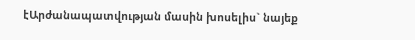էԱրժանապատվության մասին խոսելիս` նայեք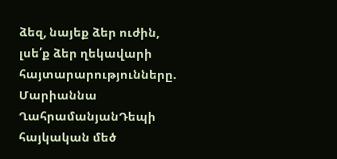ձեզ, նայեք ձեր ուժին, լսե՛ք ձեր ղեկավարի հայտարարությունները. Մարիաննա ՂահրամանյանԴեպի հայկական մեծ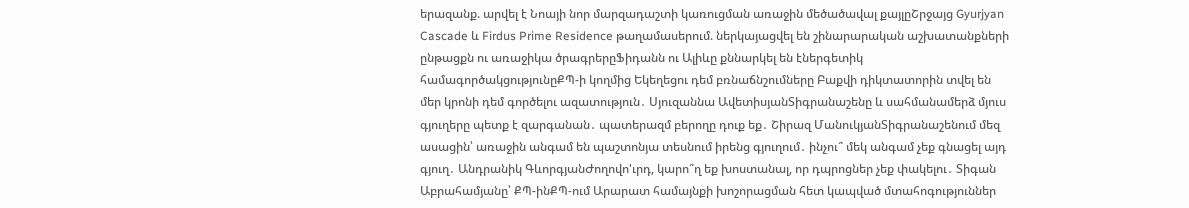երազանք. արվել է Նոայի նոր մարզադաշտի կառուցման առաջին մեծածավալ քայլըՇրջայց Gyurjyan Cascade և Firdus Prime Residence թաղամասերում. ներկայացվել են շինարարական աշխատանքների ընթացքն ու առաջիկա ծրագրերըՖիդանն ու Ալիևը քննարկել են էներգետիկ համագործակցությունըՔՊ-ի կողմից Եկեղեցու դեմ բռնաճնշումները Բաքվի դիկտատորին տվել են մեր կրոնի դեմ գործելու ազատություն․ Սյուզաննա ԱվետիսյանՏիգրանաշենը և սահմանամերձ մյուս գյուղերը պետք է զարգանան․ պատերազմ բերողը դուք եք․ Շիրազ ՄանուկյանՏիգրանաշենում մեզ ասացին՝ առաջին անգամ են պաշտոնյա տեսնում իրենց գյուղում․ ինչու՞ մեկ անգամ չեք գնացել այդ գյուղ․ Անդրանիկ ԳևորգյանԺողովո'ւրդ, կարո՞ղ եք խոստանալ, որ դպրոցներ չեք փակելու․ Տիգան Աբրահամյանը՝ ՔՊ-ինՔՊ-ում Արարատ համայնքի խոշորացման հետ կապված մտահոգություններ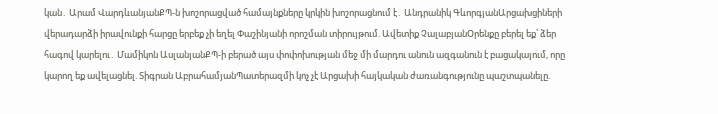կան․ Արամ ՎարդևանյանՔՊ-ն խոշորացված համայնքները կրկին խոշորացնում է․ Անդրանիկ ԳևորգյանԱրցախցիների վերադարձի իրավունքի հարցը երբեք չի եղել Փաշինյանի որոշման տիրույթում. Ավետիք ՉալաբյանՕրենքը բերել եք՝ ձեր հագով կարելու․ Մամիկոն ԱսլանյանՔՊ-ի բերած այս փոփոխության մեջ մի մարդու անուն ազգանուն է բացակայում, որը կարող եք ավելացնել. Տիգրան ԱբրահամյանՊատերազմի կոչ չէ Արցախի հայկական ժառանգությունը պաշտպանելը.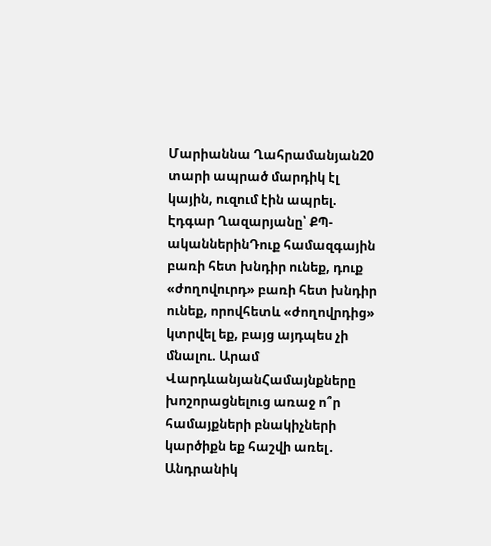Մարիաննա Ղահրամանյան20 տարի ապրած մարդիկ էլ կային, ուզում էին ապրել. Էդգար Ղազարյանը՝ ՔՊ-ականներինԴուք համազգային բառի հետ խնդիր ունեք, դուք «ժողովուրդ» բառի հետ խնդիր ունեք, որովհետև «ժողովրդից» կտրվել եք, բայց այդպես չի մնալու. Արամ ՎարդևանյանՀամայնքները խոշորացնելուց առաջ ո՞ր համայքների բնակիչների կարծիքն եք հաշվի առել․ Անդրանիկ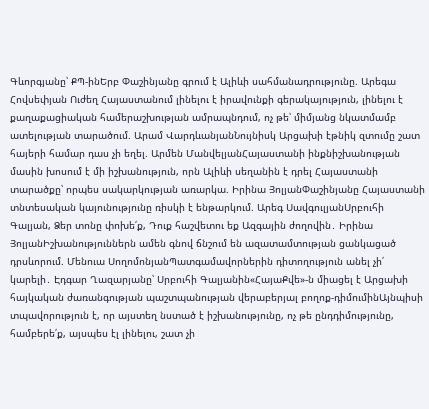Գևորգյանը՝ ՔՊ-ինԵրբ Փաշինյանը գրում է Ալիևի սահմանադրությունը. Արեգա Հովսեփյան Ուժեղ Հայաստանում լինելու է իրավունքի գերակայություն, լինելու է քաղաքացիական համերաշխության ամրապնդում, ոչ թե՝ միմյանց նկատմամբ ատելության տարածում. Արամ ՎարդևանյանՆույնիսկ Արցախի էթնիկ զտումը շատ հայերի համար դաս չի եղել. Արմեն ՄանվելյանՀայաստանի ինքնիշխանության մասին խոսում է մի իշխանություն, որն Ալիևի սեղանին է դրել Հայաստանի տարածքը՝ որպես սակարկության առարկա. Իրինա ՅոլյանՓաշինյանը Հայաստանի տնտեսական կայունությունը ռիսկի է ենթարկում. Արեգ ՍավգուլյանՍրբուհի Գալյան, Ձեր տոնը փոխե՛ք, Դուք հաշվետու եք Ազգային ժողովին․ Իրինա ՅոլյանԻշխանություններն ամեն գնով ճնշում են ազատամտության ցանկացած դրսևորում. Մենուա ՍողոմոնյանՊատգամավորներին դիտողություն անել չի՛ կարելի․ Էդգար Ղազարյանը՝ Սրբուհի Գալյանին«ՀայաՔվե»-ն միացել է Արցախի հայկական ժառանգության պաշտպանության վերաբերյալ բողոք-դիմումինԱյնպիսի տպավորություն է, որ այստեղ նստած է իշխանությունը, ոչ թե ընդդիմությունը, համբերե՛ք, այսպես էլ լինելու, շատ չի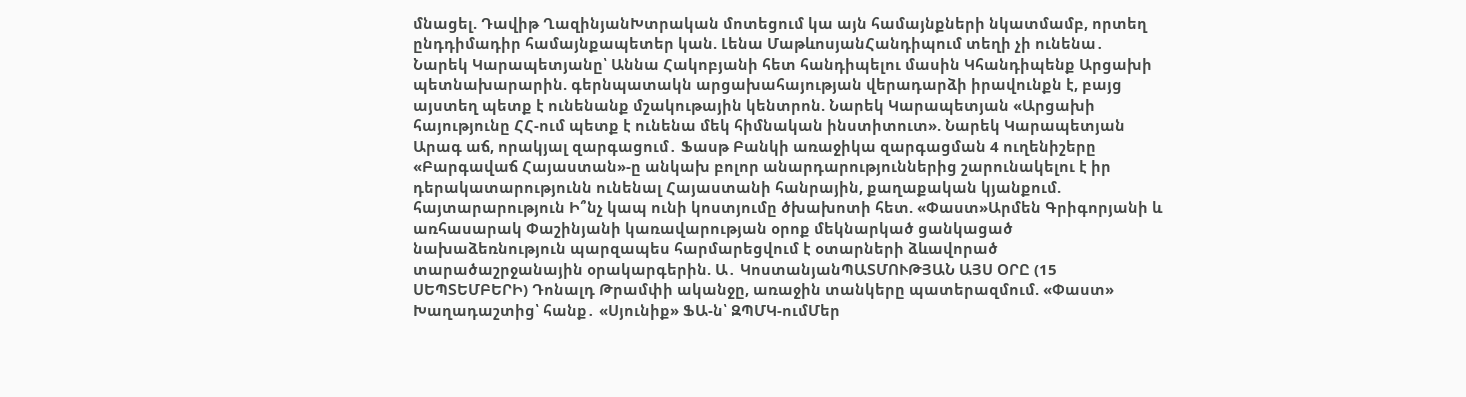մնացել. Դավիթ ՂազինյանԽտրական մոտեցում կա այն համայնքների նկատմամբ, որտեղ ընդդիմադիր համայնքապետեր կան. Լենա ՄաթևոսյանՀանդիպում տեղի չի ունենա․ Նարեկ Կարապետյանը՝ Աննա Հակոբյանի հետ հանդիպելու մասին Կհանդիպենք Արցախի պետնախարարին. գերնպատակն արցախահայության վերադարձի իրավունքն է, բայց այստեղ պետք է ունենանք մշակութային կենտրոն. Նարեկ Կարապետյան «Արցախի հայությունը ՀՀ-ում պետք է ունենա մեկ հիմնական ինստիտուտ». Նարեկ Կարապետյան Արագ աճ, որակյալ զարգացում․ Ֆասթ Բանկի առաջիկա զարգացման 4 ուղենիշերը «Բարգավաճ Հայաստան»-ը անկախ բոլոր անարդարություններից շարունակելու է իր դերակատարությունն ունենալ Հայաստանի հանրային, քաղաքական կյանքում. հայտարարություն Ի՞նչ կապ ունի կոստյումը ծխախոտի հետ. «Փաստ»Արմեն Գրիգորյանի և առհասարակ Փաշինյանի կառավարության օրոք մեկնարկած ցանկացած նախաձեռնություն պարզապես հարմարեցվում է օտարների ձևավորած տարածաշրջանային օրակարգերին. Ա․ ԿոստանյանՊԱՏՄՈՒԹՅԱՆ ԱՅՍ ՕՐԸ (15 ՍԵՊՏԵՄԲԵՐԻ) Դոնալդ Թրամփի ականջը, առաջին տանկերը պատերազմում. «Փաստ» Խաղադաշտից՝ հանք․ «Սյունիք» ՖԱ-ն՝ ԶՊՄԿ-ումՄեր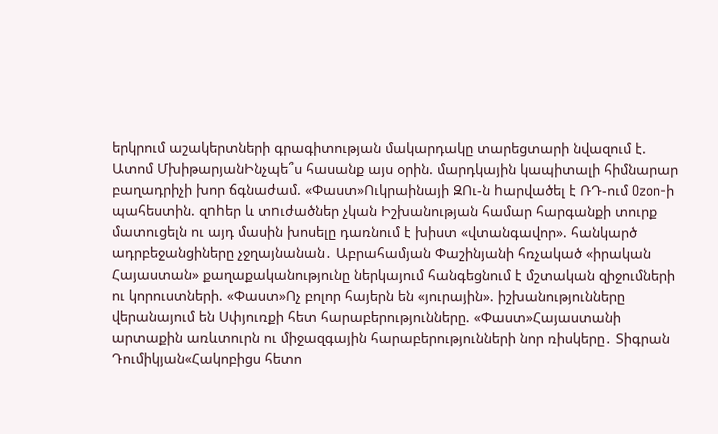երկրում աշակերտների գրագիտության մակարդակը տարեցտարի նվազում է. Ատոմ ՄխիթարյանԻնչպե՞ս հասանք այս օրին. մարդկային կապիտալի հիմնարար բաղադրիչի խոր ճգնաժամ. «Փաստ»Ուկրաինայի ԶՈւ-ն hարվածել է ՌԴ-ում Ozon-ի պահեստին. զnhեր և տnւժածներ չկան Իշխանության համար հարգանքի տուրք մատուցելն ու այդ մասին խոսելը դառնում է խիստ «վտանգավոր». հանկարծ ադրբեջանցիները չջղայնանան․ Աբրահամյան Փաշինյանի հռչակած «իրական Հայաստան» քաղաքականությունը ներկայում հանգեցնում է մշտական զիջումների ու կորուստների. «Փաստ»Ոչ բոլոր հայերն են «յուրային». իշխանությունները վերանայում են Սփյուռքի հետ հարաբերությունները. «Փաստ»Հայաստանի արտաքին առևտուրն ու միջազգային հարաբերությունների նոր ռիսկերը․ Տիգրան Դումիկյան«Հակոբիցս հետո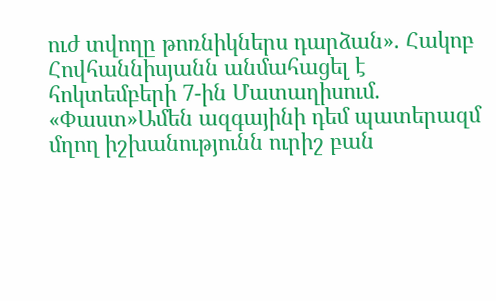ուժ տվողը թոռնիկներս դարձան». Հակոբ Հովհաննիսյանն անմահացել է հոկտեմբերի 7-ին Մատաղիսում. «Փաստ»Ամեն ազգայինի դեմ պատերազմ մղող իշխանությունն ուրիշ բան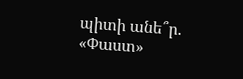պիտի անե՞ր. «Փաստ»